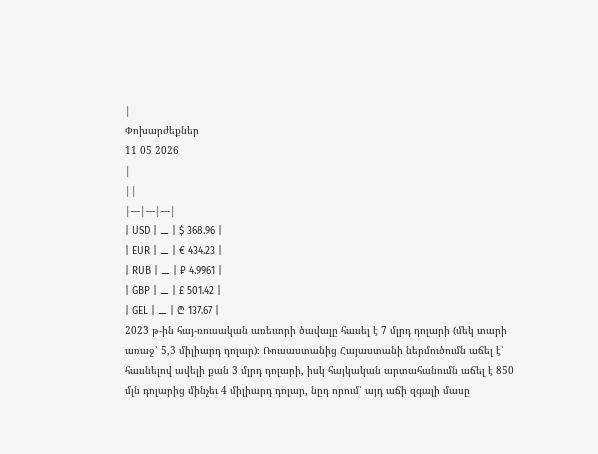|
Փոխարժեքներ
11 05 2026
|
||
|---|---|---|
| USD | ⚊ | $ 368.96 |
| EUR | ⚊ | € 434.23 |
| RUB | ⚊ | ₽ 4.9961 |
| GBP | ⚊ | £ 501.42 |
| GEL | ⚊ | ₾ 137.67 |
2023 թ-ին հայ-ռուսական առեւտրի ծավալը հասել է 7 մլրդ դոլարի (մեկ տարի առաջ՝ 5,3 միլիարդ դոլար)։ Ռուսաստանից Հայաստանի ներմուծումն աճել է՝ հասնելով ավելի քան 3 մլրդ դոլարի, իսկ հայկական արտահանումն աճել է 850 մլն դոլարից մինչեւ 4 միլիարդ դոլար, նըդ որում՝ այդ աճի զգալի մասը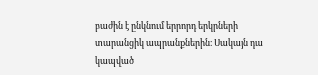բաժին է ընկնում երրորդ երկրների տարանցիկ ապրանքներին։ Սակայն դա կապված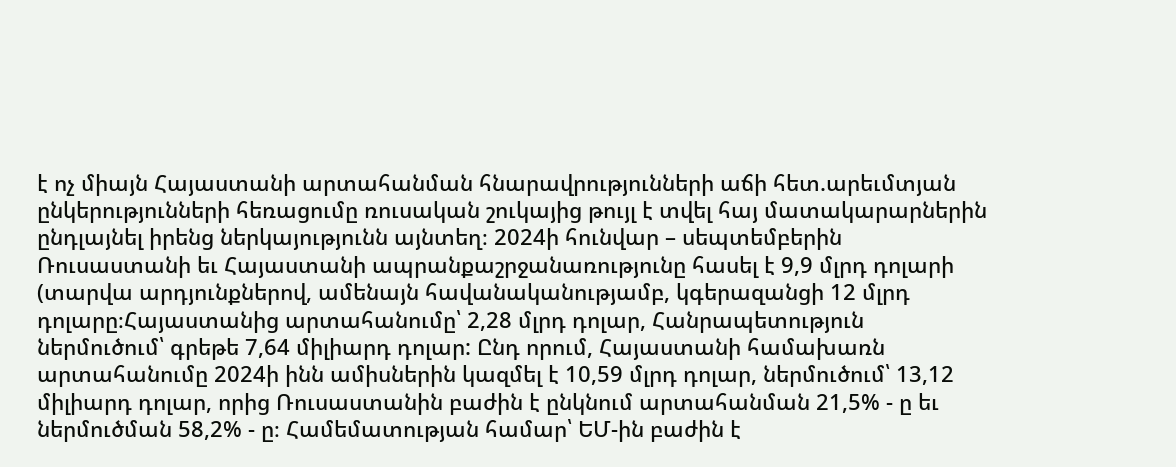է ոչ միայն Հայաստանի արտահանման հնարավրությունների աճի հետ.արեւմտյան ընկերությունների հեռացումը ռուսական շուկայից թույլ է տվել հայ մատակարարներին ընդլայնել իրենց ներկայությունն այնտեղ։ 2024ի հունվար – սեպտեմբերին Ռուսաստանի եւ Հայաստանի ապրանքաշրջանառությունը հասել է 9,9 մլրդ դոլարի (տարվա արդյունքներով, ամենայն հավանականությամբ, կգերազանցի 12 մլրդ դոլարը։Հայաստանից արտահանումը՝ 2,28 մլրդ դոլար, Հանրապետություն ներմուծում՝ գրեթե 7,64 միլիարդ դոլար: Ընդ որում, Հայաստանի համախառն արտահանումը 2024ի ինն ամիսներին կազմել է 10,59 մլրդ դոլար, ներմուծում՝ 13,12 միլիարդ դոլար, որից Ռուսաստանին բաժին է ընկնում արտահանման 21,5% - ը եւ ներմուծման 58,2% - ը։ Համեմատության համար՝ ԵՄ-ին բաժին է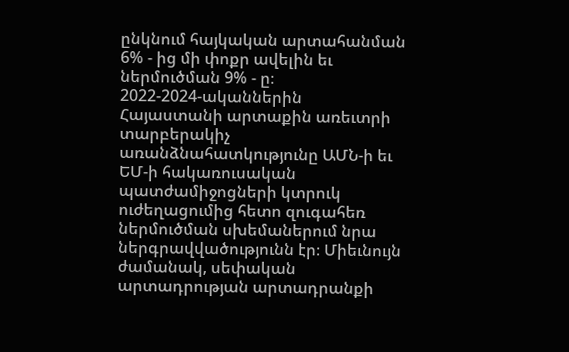ընկնում հայկական արտահանման 6% - ից մի փոքր ավելին եւ ներմուծման 9% - ը։
2022-2024-ականներին Հայաստանի արտաքին առեւտրի տարբերակիչ առանձնահատկությունը ԱՄՆ-ի եւ ԵՄ-ի հակառուսական պատժամիջոցների կտրուկ ուժեղացումից հետո զուգահեռ ներմուծման սխեմաներում նրա ներգրավվածությունն էր։ Միեւնույն ժամանակ, սեփական արտադրության արտադրանքի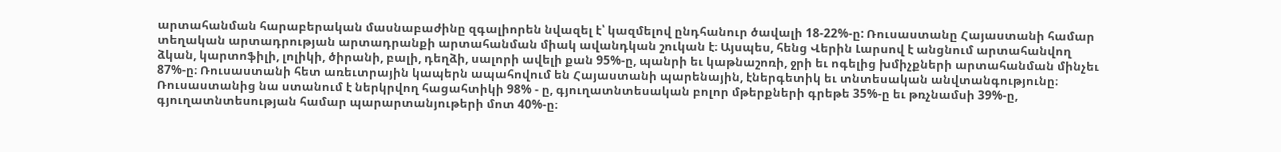արտահանման հարաբերական մասնաբաժինը զգալիորեն նվազել է՝ կազմելով ընդհանուր ծավալի 18-22%-ը: Ռուսաստանը Հայաստանի համար տեղական արտադրության արտադրանքի արտահանման միակ ավանդկան շուկան է։ Այսպես, հենց Վերին Լարսով է անցնում արտահանվող ձկան, կարտոֆիլի, լոլիկի, ծիրանի, բալի, դեղձի, սալորի ավելի քան 95%-ը, պանրի եւ կաթնաշոռի, ջրի եւ ոգելից խմիչքների արտահանման մինչեւ 87%-ը։ Ռուսաստանի հետ առեւտրային կապերն ապահովում են Հայաստանի պարենային, էներգետիկ եւ տնտեսական անվտանգությունը։ Ռուսաստանից նա ստանում է ներկրվող հացահտիկի 98% - ը, գյուղատնտեսական բոլոր մթերքների գրեթե 35%-ը եւ թռչնամսի 39%-ը, գյուղատնտեսության համար պարարտանյութերի մոտ 40%-ը։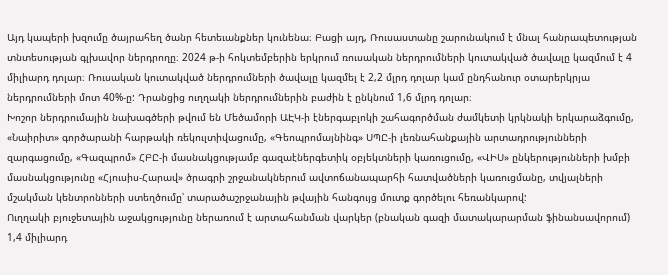Այդ կապերի խզումը ծայրահեղ ծանր հետեւանքներ կունենա։ Բացի այդ, Ռուսաստանը շարունակում է մնալ հանրապետության տնտեսության գլխավոր ներդրողը։ 2024 թ-ի հոկտեմբերին երկրում ռուսական ներդրումների կուտակված ծավալը կազմում է 4 միլիարդ դոլար։ Ռուսական կուտակված ներդրումների ծավալը կազմել է 2,2 մլրդ դոլար կամ ընդհանուր օտարերկրյա ներդրումների մոտ 40%-ը: Դրանցից ուղղակի ներդրումներին բաժին է ընկնում 1,6 մլրդ դոլար։
Խոշոր ներդրումային նախագծերի թվում են Մեծամորի ԱԷԿ-ի էներգաբլոկի շահագործման ժամկետի կրկնակի երկարաձգումը, «Նաիրիտ» գործարանի հարթակի ռեկուլտիվացումը, «Գեոպրոմայնինգ» ՍՊԸ-ի լեռնահանքային արտադրությունների զարգացումը, «Գազպրոմ» ՀԲԸ-ի մասնակցությամբ գազաէներգետիկ օբյեկտների կառուցումը, «ՎԻՍ» ընկերությունների խմբի մասնակցությունը «Հյուսիս-Հարավ» ծրագրի շրջանակներում ավտոճանապարհի հատվածների կառուցմանը, տվյալների մշակման կենտրոնների ստեղծումը՝ տարածաշրջանային թվային հանգույց մուտք գործելու հեռանկարով:
Ուղղակի բյուջետային աջակցությունը ներառում է արտահանման վարկեր (բնական գազի մատակարարման ֆինանսավորում) 1,4 միլիարդ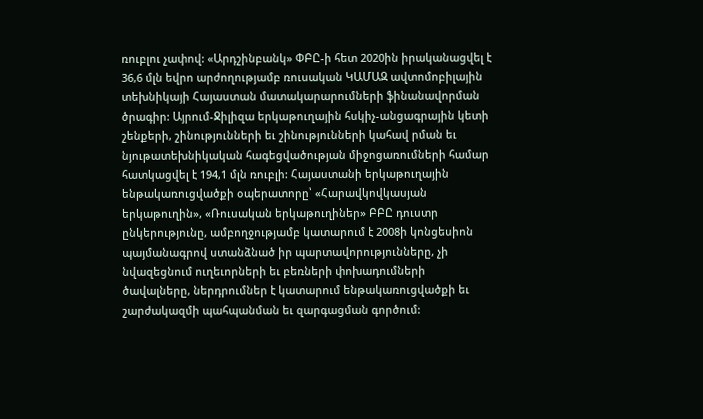ռուբլու չափով: «Արդշինբանկ» ՓԲԸ-ի հետ 2020ին իրականացվել է 36,6 մլն եվրո արժողությամբ ռուսական ԿԱՄԱԶ ավտոմոբիլային տեխնիկայի Հայաստան մատակարարումների ֆինանավորման ծրագիր: Այրում-Ջիլիզա երկաթուղային հսկիչ-անցագրային կետի շենքերի, շինությունների եւ շինությունների կահավ րման եւ նյութատեխնիկական հագեցվածության միջոցառումների համար հատկացվել է 194,1 մլն ռուբլի: Հայաստանի երկաթուղային ենթակառուցվածքի օպերատորը՝ «Հարավկովկասյան երկաթուղին», «Ռուսական երկաթուղիներ» ԲԲԸ դուստր ընկերությունը, ամբողջությամբ կատարում է 2008ի կոնցեսիոն պայմանագրով ստանձնած իր պարտավորությունները, չի նվազեցնում ուղեւորների եւ բեռների փոխադումների ծավալները, ներդրումներ է կատարում ենթակառուցվածքի եւ շարժակազմի պահպանման եւ զարգացման գործում: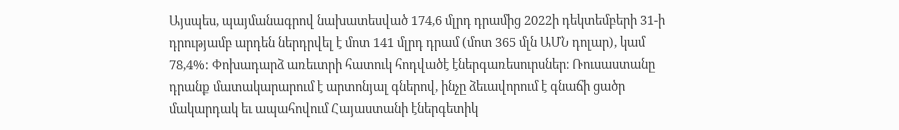Այսպես, պայմանագրով նախատեսված 174,6 մլրդ դրամից 2022ի դեկտեմբերի 31-ի դրությամբ արդեն ներդրվել է մոտ 141 մլրդ դրամ (մոտ 365 մլն ԱՄՆ դոլար), կամ 78,4%: Փոխադարձ առեւտրի հատուկ հոդվածէ էներգառեսուրսներ։ Ռուսաստանը դրանք մատակարարում է արտոնյալ գներով, ինչը ձեւավորում է գնաճի ցածր մակարդակ եւ ապահովում Հայաստանի էներգետիկ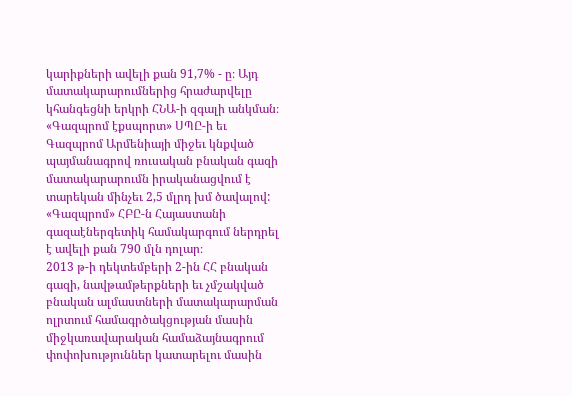կարիքների ավելի քան 91,7% - ը։ Այդ մատակարարումներից հրաժարվելը կհանգեցնի երկրի ՀՆԱ-ի զգալի անկման։ «Գազպրոմ էքսպորտ» ՍՊԸ-ի եւ Գազպրոմ Արմենիայի միջեւ կնքված պայմանագրով ռուսական բնական գազի մատակարարումն իրականացվում է տարեկան մինչեւ 2,5 մլրդ խմ ծավալով: «Գազպրոմ» ՀԲԸ-ն Հայաստանի գազաէներգետիկ համակարգում ներդրել է ավելի քան 790 մլն դոլար։
2013 թ-ի դեկտեմբերի 2-ին ՀՀ բնական գազի, նավթամթերքների եւ չմշակված բնական ալմաստների մատակարարման ոլրտում համագրծակցության մասին միջկառավարական համաձայնագրում փոփոխություններ կատարելու մասին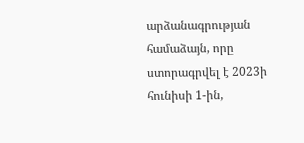արձանագրության համաձայն, որը ստորագրվել է 2023ի հունիսի 1-ին,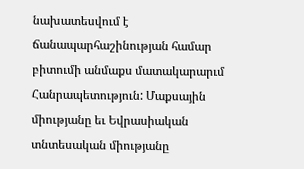նախատեսվում է ճանապարհաշինության համար բիտումի անմաքս մատակարարւմ Հանրապետություն: Մաքսային միությանը եւ Եվրասիական տնտեսական միությանը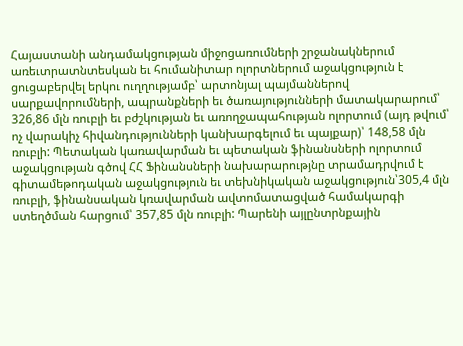Հայաստանի անդամակցության միջոցառումների շրջանակներում առեւտրատնտեսկան եւ հումանիտար ոլորտներում աջակցություն է ցուցաբերվել երկու ուղղությամբ՝ արտոնյալ պայմաններով սարքավորումների, ապրանքների եւ ծառայությունների մատակարարում՝ 326,86 մլն ռուբլի եւ բժշկության եւ առողջապահության ոլորտում (այդ թվում՝ ոչ վարակիչ հիվանդությունների կանխարգելում եւ պայքար)՝ 148,58 մլն ռուբլի: Պետական կառավարման եւ պետական ֆինանսների ոլորտում աջակցության գծով ՀՀ Ֆինանսների նախարարությնը տրամադրվում է գիտամեթոդական աջակցություն եւ տեխնիկական աջակցություն՝305,4 մլն ռուբլի, ֆինանսական կռավարման ավտոմատացված համակարգի ստեղծման հարցում՝ 357,85 մլն ռուբլի: Պարենի այլընտրնքային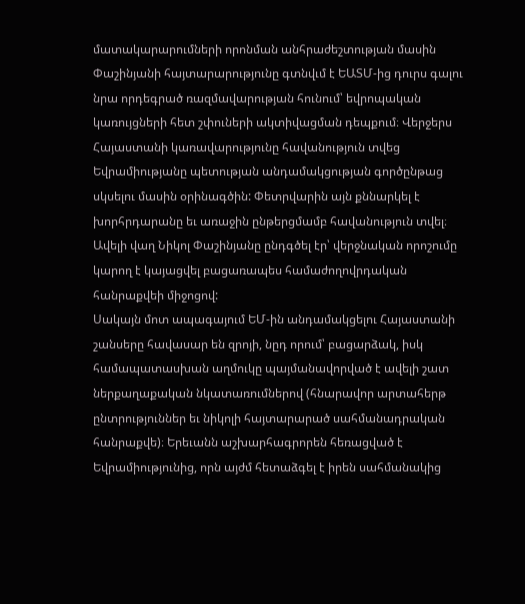մատակարարումների որոնման անհրաժեշտության մասին Փաշինյանի հայտարարությունը գտնվւմ է ԵԱՏՄ-ից դուրս գալու նրա որդեգրած ռազմավարության հունում՝ եվրոպական կառույցների հետ շփուների ակտիվացման դեպքում։ Վերջերս Հայաստանի կառավարությունը հավանություն տվեց Եվրամիությանը պետության անդամակցության գործընթաց սկսելու մասին օրինագծին: Փետրվարին այն քննարկել է խորհրդարանը եւ առաջին ընթերցմամբ հավանություն տվել։ Ավելի վաղ Նիկոլ Փաշինյանը ընդգծել էր՝ վերջնական որոշումը կարող է կայացվել բացառապես համաժողովրդական հանրաքվեի միջոցով:
Սակայն մոտ ապագայում ԵՄ-ին անդամակցելու Հայաստանի շանսերը հավասար են զրոյի, նըդ որում՝ բացարձակ, իսկ համապատասխան աղմուկը պայմանավորված է ավելի շատ ներքաղաքական նկատառումներով (հնարավոր արտահերթ ընտրություններ եւ նիկոլի հայտարարած սահմանադրական հանրաքվե)։ Երեւանն աշխարհագրորեն հեռացված է Եվրամիությունից, որն այժմ հետաձգել է իրեն սահմանակից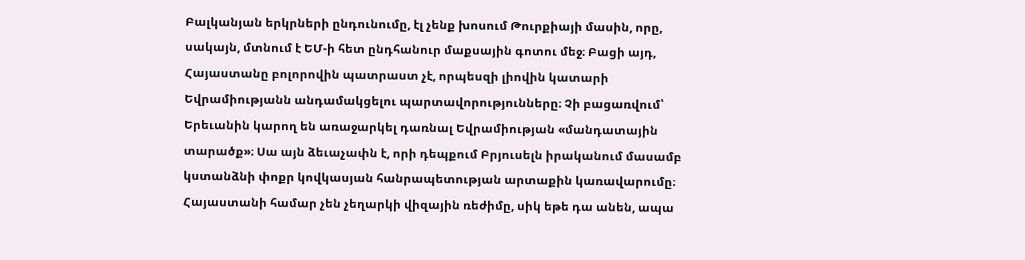Բալկանյան երկրների ընդունումը, էլ չենք խոսում Թուրքիայի մասին, որը, սակայն, մտնում է ԵՄ-ի հետ ընդհանուր մաքսային գոտու մեջ։ Բացի այդ, Հայաստանը բոլորովին պատրաստ չէ, որպեսզի լիովին կատարի Եվրամիությանն անդամակցելու պարտավորությունները։ Չի բացառվում՝ Երեւանին կարող են առաջարկել դառնալ Եվրամիության «մանդատային տարածք»։ Սա այն ձեւաչափն է, որի դեպքում Բրյուսելն իրականում մասամբ կստանձնի փոքր կովկասյան հանրապետության արտաքին կառավարումը։ Հայաստանի համար չեն չեղարկի վիզային ռեժիմը, սիկ եթե դա անեն, ապա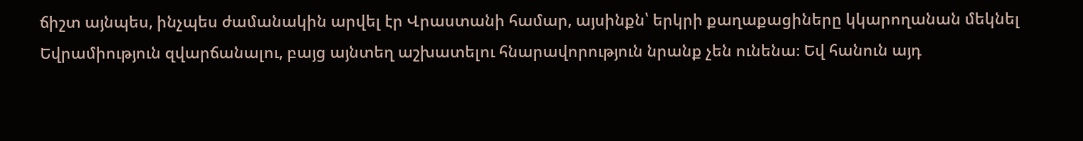ճիշտ այնպես, ինչպես ժամանակին արվել էր Վրաստանի համար, այսինքն՝ երկրի քաղաքացիները կկարողանան մեկնել Եվրամիություն զվարճանալու, բայց այնտեղ աշխատելու հնարավորություն նրանք չեն ունենա։ Եվ հանուն այդ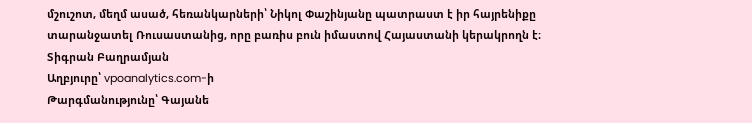մշուշոտ, մեղմ ասած, հեռանկարների՝ Նիկոլ Փաշինյանը պատրաստ է իր հայրենիքը տարանջատել Ռուսաստանից, որը բառիս բուն իմաստով Հայաստանի կերակրողն է։
Տիգրան Բաղրամյան
Աղբյուրը՝ vpoanalytics.com-ի
Թարգմանությունը՝ Գայանե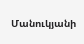Մանուկյանի